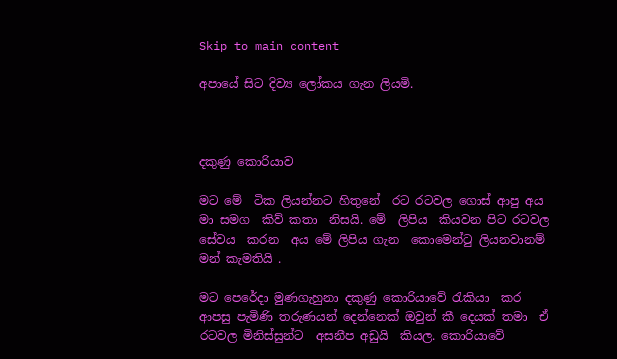Skip to main content

අපායේ සිට දිව්‍ය ලෝකය ගැන ලියමි.



දකුණු කොරියාව

මට මේ  ටික ලියන්නට හිතුනේ  රට රටවල ගොස් ආපු අය මා සමග  කිව් කතා  නිසයි. මේ  ලිපිය  කියවන පිට රටවල සේවය  කරන  අය මේ ලිපිය ගැන  කොමෙන්ටු ලියනවානම් මන් කැමතියි .

මට පෙරේදා මුණගැහුනා දකුණු කොරියාවේ රැකියා  කර  ආපසු පැමිණි තරුණයන් දෙන්නෙක් ඔවුන් කී දෙයක් තමා  ඒ රටවල මිනිස්සුන්ට  අසනීප අඩුයි  කියල. කොරියාවේ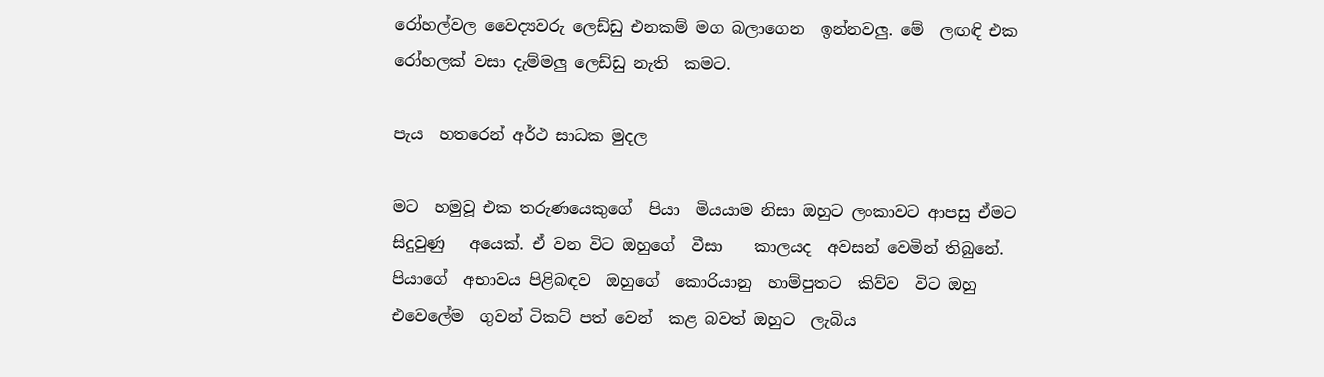රෝහල්වල වෛද්‍යවරු ලෙඩ්ඩු එනකම් මග බලාගෙන  ඉන්නවලු. මේ  ලඟඳි එක රෝහලක් වසා දැම්මලු ලෙඩ්ඩු නැති  කමට.

පැය  හතරෙන් අර්ථ සාධක මුදල

මට  හමුවූ එක තරුණයෙකුගේ  පියා  මියයාම නිසා ඔහුට ලංකාවට ආපසු ඒමට සිදුවුණු   අයෙක්. ඒ වන විට ඔහුගේ  වීසා    කාලයද  අවසන් වෙමින් තිබුනේ. පියාගේ  අභාවය පිළිබඳව  ඔහුගේ  කොරියානු  හාම්පුතට  කිව්ව  විට ඔහු එවෙලේම  ගුවන් ටිකට් පත් වෙන්  කළ බවත් ඔහුට  ලැබිය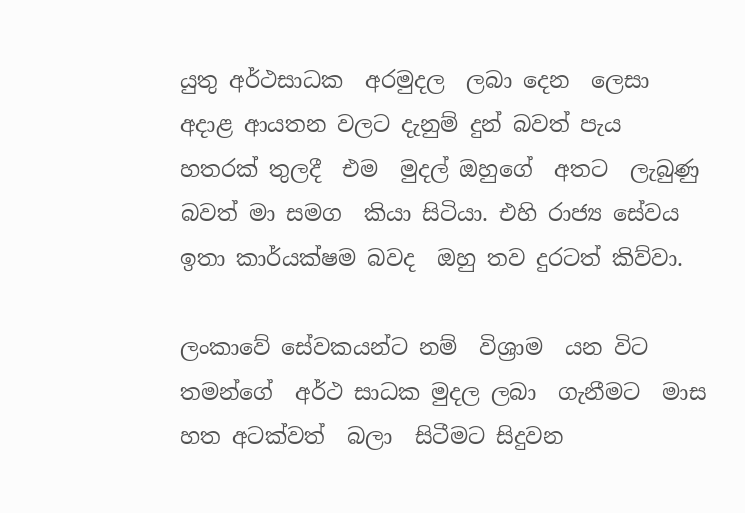යුතු අර්ථසාධක  අරමුදල  ලබා දෙන  ලෙසා  අදාළ ආයතන වලට දැනුම් දුන් බවත් පැය  හතරක් තුලදී  එම  මුදල් ඔහුගේ  අතට  ලැබුණු බවත් මා සමග  කියා සිටියා. එහි රාජ්‍ය සේවය ඉතා කාර්යක්ෂම බවද  ඔහු තව දුරටත් කිව්වා.

ලංකාවේ සේවකයන්ට නම්  විශ්‍රාම  යන විට තමන්ගේ  අර්ථ සාධක මුදල ලබා  ගැනීමට  මාස  හත අටක්වත්  බලා  සිටීමට සිදුවන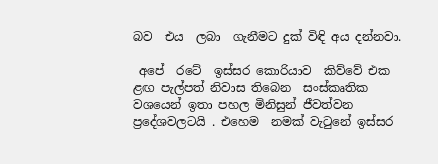බව  එය  ලබා  ගැනීමට දුක් විඳි අය දන්නවා.

 අපේ  රටේ  ඉස්සර කොරියාව  කිව්වේ එක ළඟ පැල්පත් නිවාස තිබෙන  සංස්කෘතික වශයෙන් ඉතා පහල මිනිසුන් ජීවත්වන ප්‍රදේශවලටයි . එහෙම  නමක් වැටුනේ ඉස්සර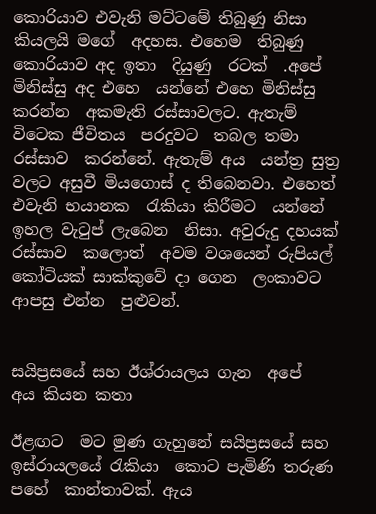කොරියාව එවැනි මට්ටමේ තිබුණු නිසා කියලයි මගේ  අදහස. එහෙම  තිබුණු කොරියාව අද ඉතා  දියුණු  රටක්  .අපේ  මිනිස්සු අද එහෙ  යන්නේ එහෙ මිනිස්සු කරන්න  අකමැති රස්සාවලට. ඇතැම් විටෙක ජීවිතය  පරදුවට  තබල තමා රස්සාව  කරන්නේ. ඇතැම් අය  යන්ත්‍ර සුත්‍ර වලට අසුවී මියගොස් ද තිබෙනවා. එහෙත් එවැනි භයානක  රැකියා කිරීමට  යන්නේ ඉහල වැටුප් ලැබෙන  නිසා. අවුරුදු දහයක් රස්සාව  කලොත්  අවම වශයෙන් රුපියල් කෝටියක් සාක්කුවේ දා ගෙන  ලංකාවට ආපසු එන්න  පුළුවන්.


සයිප්‍රසයේ සහ ඊශ්රායලය ගැන  අපේ  අය කියන කතා

ඊළඟට  මට මුණ ගැහුනේ සයිප්‍රසයේ සහ  ඉස්රායලයේ රැකියා  කොට පැමිණි තරුණ පහේ  කාන්තාවක්. ඇය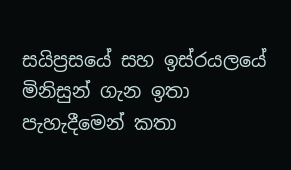සයිප්‍රසයේ සහ ඉස්රයලයේ   මිනිසුන් ගැන ඉතා  පැහැදීමෙන් කතා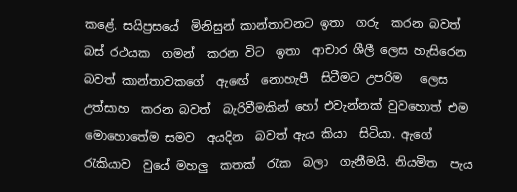කළේ. සයිප්‍රසයේ  මිනිසුන් කාන්තාවනට ඉතා  ගරු  කරන බවත් බස් රථයක  ගමන්  කරන විට  ඉතා  ආචාර ශීලී ලෙස හැසිරෙන  බවත් කාන්තාවකගේ  ඇඟේ  නොහැපී  සිටීමට උපරිම   ලෙස  උත්සාහ  කරන බවත්  බැරිවීමකින් හෝ එවැන්නක් වුවහොත් එම මොහොතේම සමව  අයදින  බවත් ඇය කියා  සිටියා. ඇගේ  රැකියාව  වුයේ මහලු  කතක්  රැක  බලා  ගැනීමයි. නියමිත  පැය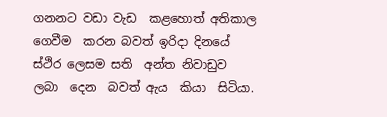ගනනට වඩා වැඩ  කළහොත් අතිකාල ගෙවීම  කරන බවත් ඉරිදා දිනයේ  ස්ථිර ලෙසම සති  අන්ත නිවාඩුව  ලබා  දෙන  බවත් ඇය  කියා  සිටියා.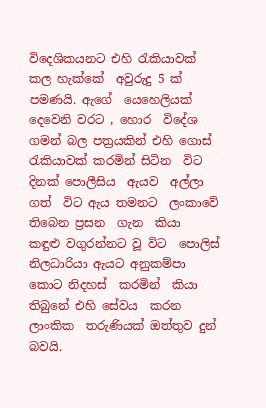විදෙශිකයනට එහි රැකියාවක්   කල හැක්කේ  අවුරුදු 5 ක් පමණයි. ඇගේ  යෙහෙලියක් දෙවෙනි වරට , හොර  විදේශ ගමන් බල පත්‍රයකින් එහි ගොස් රැකියාවක් කරමින් සිටින  විට දිනක් පොලීසිය  ඇයව  අල්ලා ගත්  විට ඇය තමනට  ලංකාවේ  තිබෙන ප්‍රසන  ගැන  කියා  කඳුළු වගුරන්නට වූ විට  පොලිස්  නිලධාරියා ඇයට අනුකම්පා කොට නිදහස්  කරමින්  කියා  තිබුනේ එහි සේවය  කරන  ලාංකික  තරුණියක් ඔත්තුව දුන් බවයි.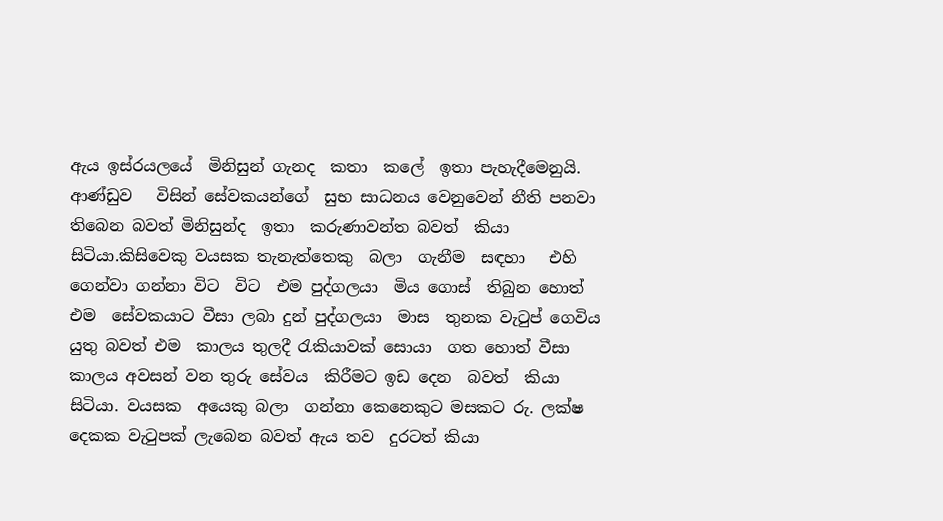ඇය ඉස්රයලයේ  මිනිසුන් ගැනද  කතා  කලේ  ඉතා පැහැදීමෙනුයි. ආණ්ඩුව   විසින් සේවකයන්ගේ  සුභ සාධනය වෙනුවෙන් නීති පනවා තිබෙන බවත් මිනිසුන්ද  ඉතා  කරුණාවන්ත බවත්  කියා සිටියා.කිසිවෙකු වයසක තැනැත්තෙකු  බලා  ගැනීම  සඳහා   එහි  ගෙන්වා ගන්නා විට  විට  එම පුද්ගලයා  මිය ගොස්  තිබුන හොත් එම  සේවකයාට වීසා ලබා දුන් පුද්ගලයා  මාස  තුනක වැටුප් ගෙවිය  යුතු බවත් එම  කාලය තුලදී රැකියාවක් සොයා  ගත හොත් වීසා  කාලය අවසන් වන තුරු සේවය  කිරීමට ඉඩ දෙන  බවත්  කියා  සිටියා. වයසක  අයෙකු බලා  ගන්නා කෙනෙකුට මසකට රු. ලක්ෂ දෙකක වැටුපක් ලැබෙන බවත් ඇය තව  දුරටත් කියා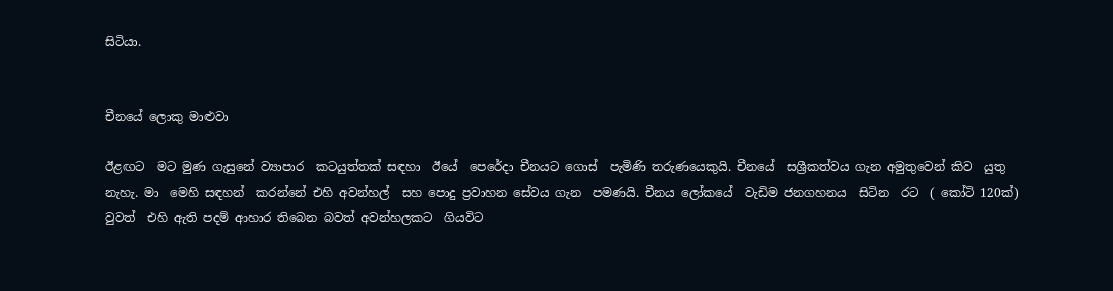සිටියා.


චීනයේ ලොකු මාළුවා

ඊළඟට  මට මුණ ගැසුනේ ව්‍යාපාර  කටයුත්තක් සඳහා  ඊයේ  පෙරේදා චීනයට ගොස්  පැමිණි තරුණයෙකුයි. චීනයේ  සශ්‍රීකත්වය ගැන අමුතුවෙන් කිව  යුතු නැහැ. මා  මෙහි සඳහන්  කරන්නේ එහි අවන්හල්  සහ පොදු ප්‍රවාහන සේවය ගැන  පමණයි. චීනය ලෝකයේ  වැඩිම ජනගහනය  සිටින  රට  ( කෝටි 120ක්) වුවත්  එහි ඇති පදම් ආහාර තිබෙන බවත් අවන්හලකට  ගියවිට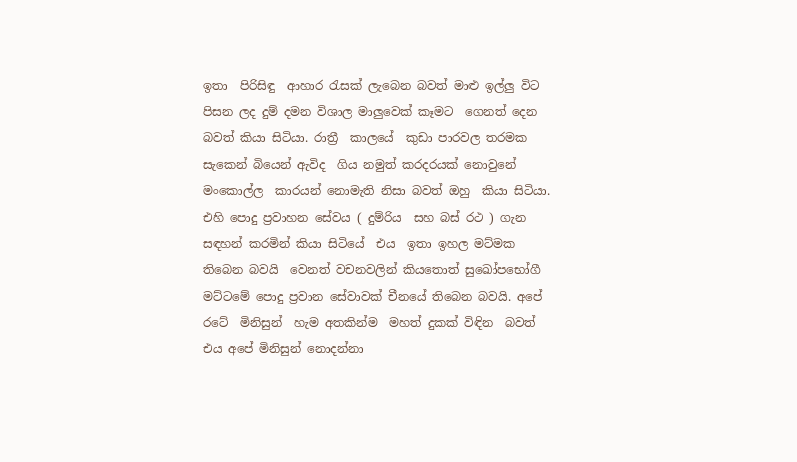ඉතා  පිරිසිඳු  ආහාර රැසක් ලැබෙන බවත් මාළු ඉල්ලු විට  පිසන ලද දුම් දමන විශාල මාලුවෙක් කෑමට  ගෙනත් දෙන බවත් කියා සිටියා. රාත්‍රී  කාලයේ  කුඩා පාරවල තරමක  සැකෙන් බියෙන් ඇවිද  ගිය නමුත් කරදරයක් නොවුනේ  මංකොල්ල  කාරයන් නොමැති නිසා බවත් ඔහු  කියා සිටියා. එහි පොදු ප්‍රවාහන සේවය ( දුම්රිය  සහ බස් රථ ) ගැන සඳහන් කරමින් කියා සිටියේ  එය  ඉතා ඉහල මට්මක තිබෙන බවයි  වෙනත් වචනවලින් කියතොත් සුඛෝපභෝගී මට්ටමේ පොදු ප්‍රවාන සේවාවක් චීනයේ තිබෙන බවයි. අපේ  රටේ  මිනිසුන්  හැම අතකින්ම  මහත් දුකක් විඳින  බවත් එය අපේ මිනිසුන් නොදන්නා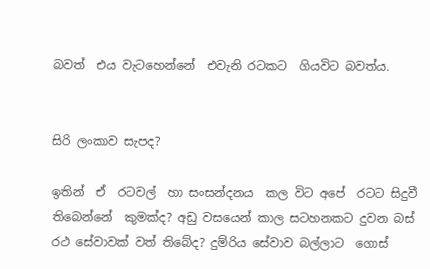බවත්  එය වැටහෙන්නේ  එවැනි රටකට  ගියවිට බවත්ය.


සිරි ලංකාව සැපද?

ඉතින්  ඒ  රටවල්  හා සංසන්දනය  කල විට අපේ  රටට සිදුවී තිබෙන්නේ  කුමක්ද? අඩු වසයෙන් කාල සටහනකට දුවන බස් රථ සේවාවක් වත් තිබේද? දුම්රිය සේවාව බල්ලාට  ගොස්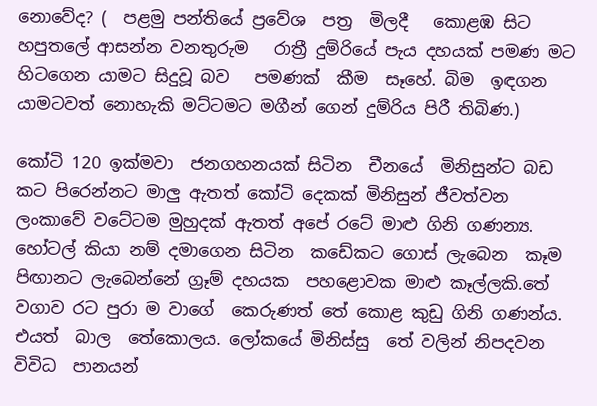නොවේද? (  පළමු පන්තියේ ප්‍රවේශ  පත්‍ර  මිලදී   කොළඹ සිට හපුතලේ ආසන්න වනතුරුම   රාත්‍රී දුම්රියේ පැය දහයක් පමණ මට හිටගෙන යාමට සිදුවූ බව   පමණක්  කීම  සෑහේ. බිම  ඉඳගන යාමටවත් නොහැකි මට්ටමට මගීන් ගෙන් දුම්රිය පිරී තිබිණ.)

කෝටි 120 ඉක්මවා  ජනගහනයක් සිටින  චීනයේ  මිනිසුන්ට බඩ කට පිරෙන්නට මාලු ඇතත් කෝටි දෙකක් මිනිසුන් ජීවත්වන ලංකාවේ වටේටම මුහුදක් ඇතත් අපේ රටේ මාළු ගිනි ගණන්‍ය. හෝටල් කියා නම් දමාගෙන සිටින  කඩේකට ගොස් ලැබෙන  කෑම පිඟානට ලැබෙන්නේ ග්‍රෑම් දහයක  පහළොවක මාළු කෑල්ලකි.තේ වගාව රට පුරා ම වාගේ  කෙරුණත් තේ කොළ කුඩු ගිනි ගණන්ය. එයත්  බාල  තේකොලය. ලෝකයේ මිනිස්සු  තේ වලින් නිපදවන විවිධ  පානයන්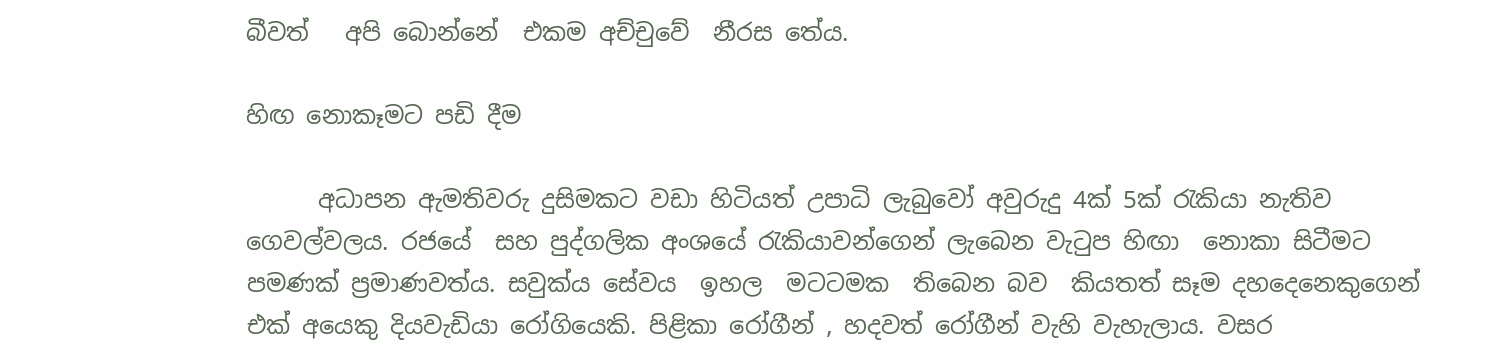බීවත්   අපි බොන්නේ  එකම අච්චුවේ  නීරස තේය.

හිඟ නොකෑමට පඩි දීම

      අධාපන ඇමතිවරු දුසිමකට වඩා හිටියත් උපාධි ලැබුවෝ අවුරුදු 4ක් 5ක් රැකියා නැතිව ගෙවල්වලය. රජයේ  සහ පුද්ගලික අංශයේ රැකියාවන්ගෙන් ලැබෙන වැටුප හිඟා  නොකා සිටීමට පමණක් ප්‍රමාණවත්ය. සවුක්ය සේවය  ඉහල  මටටමක  තිබෙන බව  කියතත් සෑම දහදෙනෙකුගෙන් එක් අයෙකු දියවැඩියා රෝගියෙකි. පිළිකා රෝගීන් , හදවත් රෝගීන් වැහි වැහැලාය. වසර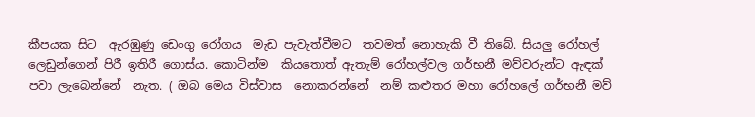කීපයක සිට  ඇරඹුණු ඩෙංගු රෝගය  මැඩ පැවැත්වීමට  තවමත් නොහැකි වී තිබේ. සියලු රෝහල් ලෙඩුන්ගෙන් පිරී ඉතිරී ගොස්ය. කොටින්ම  කියතොත් ඇතැම් රෝහල්වල ගර්භනී මව්වරුන්ට ඇඳක් පවා ලැබෙන්නේ  නැත. ( ඔබ මෙය විස්වාස  නොකරන්නේ  නම් කළුතර මහා රෝහලේ ගර්භනී මව්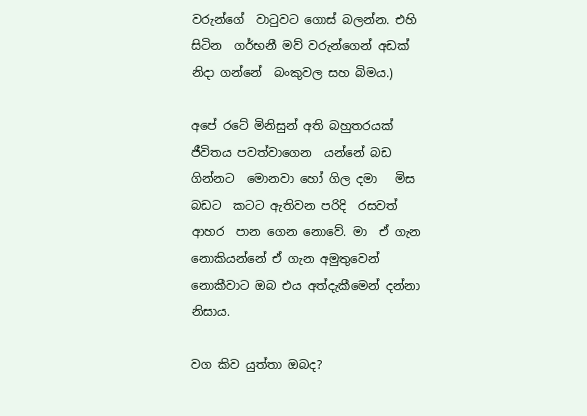වරුන්ගේ  වාටුවට ගොස් බලන්න. එහි සිටින  ගර්භනී මව් වරුන්ගෙන් අඩක් නිදා ගන්නේ  බංකුවල සහ බිමය.)

අපේ රටේ මිනිසුන් අති බහුතරයක් ජීවිතය පවත්වාගෙන  යන්නේ බඩ ගින්නට  මොනවා හෝ ගිල දමා   මිස බඩට  කටට ඇතිවන පරිදි  රසවත්  ආහර  පාන ගෙන නොවේ. මා  ඒ ගැන නොකියන්නේ ඒ ගැන අමුතුවෙන් නොකීවාට ඔබ එය අත්දැකීමෙන් දන්නා  නිසාය.

වග කිව යුත්තා ඔබද?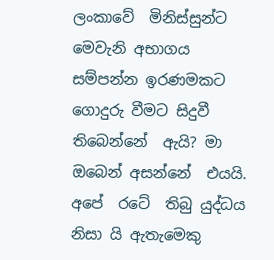ලංකාවේ  මිනිස්සුන්ට මෙවැනි අභාගය සම්පන්න ඉරණමකට ගොදුරු වීමට සිදුවී තිබෙන්නේ  ඇයි? මා   ඔබෙන් අසන්නේ  එයයි. අපේ  රටේ  තිබු යුද්ධය  නිසා යි ඇතැමෙකු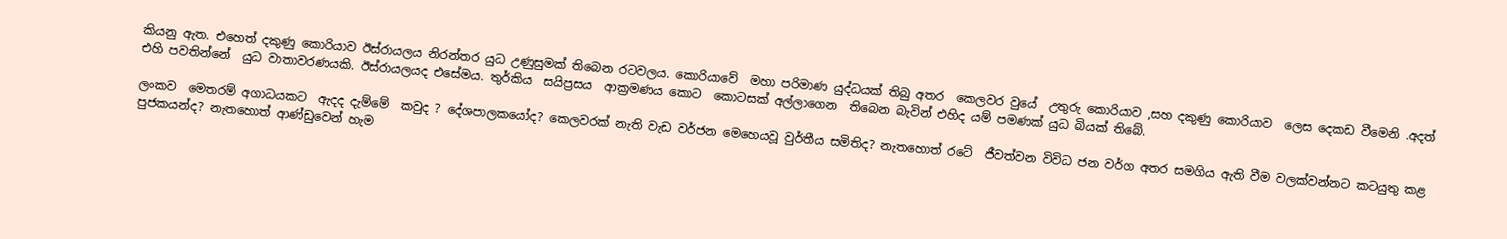කියනු ඇත. එහෙත් දකුණු කොරියාව ඊස්රායලය නිරන්තර යුධ උණුසුමක් තිබෙන රටවලය. කොරියාවේ  මහා පරිමාණ යුද්ධයක් තිබු අතර  කෙලවර වුයේ  උතුරු කොරියාව ,සහ දකුණු කොරියාව  ලෙස දෙකඩ වීමෙනි .අදත් එහි පවතින්නේ  යුධ වාතාවරණයකි. ඊස්රායලයද එසේමය. තුර්කිය  සයිප්‍රසය  ආක්‍රමණය කොට  කොටසක් අල්ලාගෙන  තිබෙන බැවින් එහිද යම් පමණක් යුධ බියක් තිබේ.

ලංකව  මෙතරම් අගාධයකට  ඇදද දැම්මේ  කවුද ? දේශපාලකයෝද? කෙලවරක් නැති වැඩ වර්ජන මෙහෙයවූ වුර්තීය සමිතිද? නැතහොත් රටේ  ජීවත්වන විවිධ ජන වර්ග අතර සමගිය ඇති වීම වලක්වන්නට කටයුතු කළ පුජකයන්ද? නැතහොත් ආණ්ඩුවෙන් හැම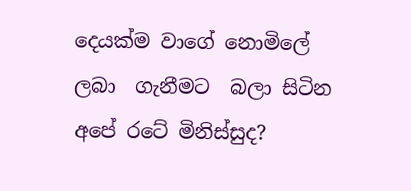දෙයක්ම වාගේ නොමිලේ ලබා  ගැනීමට  බලා සිටින  අපේ රටේ මිනිස්සුද?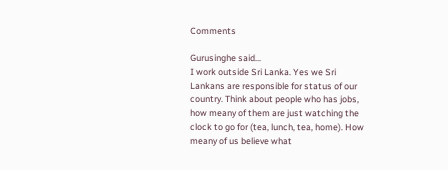Comments

Gurusinghe said…
I work outside Sri Lanka. Yes we Sri Lankans are responsible for status of our country. Think about people who has jobs, how meany of them are just watching the clock to go for (tea, lunch, tea, home). How meany of us believe what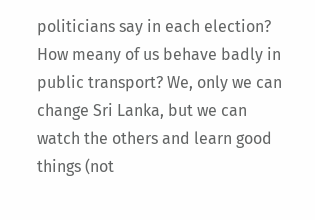politicians say in each election? How meany of us behave badly in public transport? We, only we can change Sri Lanka, but we can watch the others and learn good things (not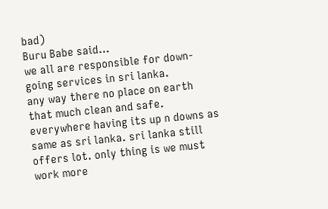bad)
Buru Babe said…
we all are responsible for down-going services in sri lanka.
any way there no place on earth that much clean and safe. everywhere having its up n downs as same as sri lanka. sri lanka still offers lot. only thing is we must work more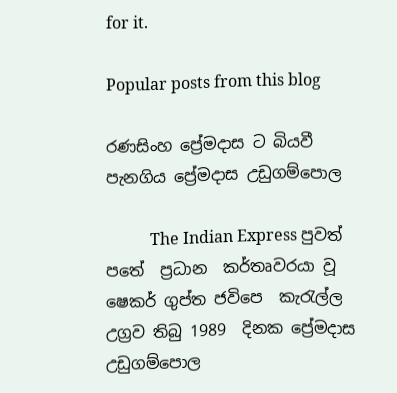for it.

Popular posts from this blog

රණසිංහ ප්‍රේමදාස ට බියවී පැනගිය ප්‍රේමදාස උඩුගම්පොල

           The Indian Express පුවත් පතේ  ප්‍රධාන  කර්තෘවරයා වූ ෂෙකර් ගුප්ත ජවිපෙ  කැරැල්ල  උග්‍රව තිබු 1989  දිනක ප්‍රේමදාස උඩුගම්පොල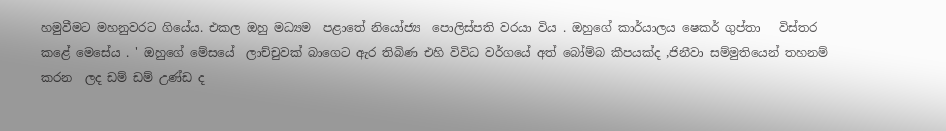හමුවීමට මහනුවරට ගියේය. එකල ඔහු මධ්‍යම  පළාතේ නියෝජ්‍ය  පොලිස්පති වරයා විය . ඔහුගේ කාර්යාලය ෂෙකර් ගුප්තා   විස්තර  කළේ මෙසේය . ' ඔහුගේ මේසයේ  ලාච්චුවක් බාගෙට ඇර තිබිණ එහි විවිධ වර්ගයේ අත් බෝම්බ කීපයක්ද ,ජිනීවා සම්මුතියෙන් තහනම් කරන  ලද ඩම් ඩම් උණ්ඩ ද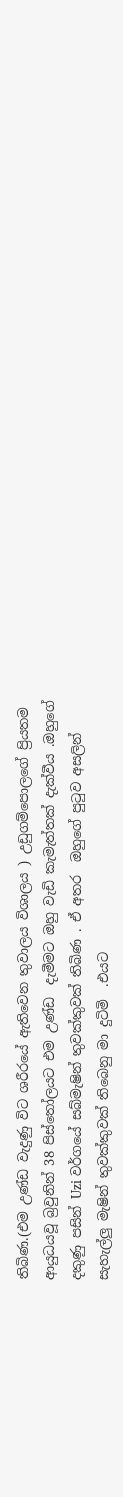තිබිණ.(එම උණ්ඩ වැදුණු විට ශරීරයේ ඇතිවෙන තුවාලය විශාලය ) උඩුගම්පොලගේ ප්‍රියතම ආයුධයවූ බ්‍රවුනින් 38 පිස්තෝලයට එම උණ්ඩ  දැමීමට ඔහු වැඩි කැමැත්තක් දැක්වීය .ඔහුගේ දකුණු පසින් Uzi වර්ගයේ සබ්මැෂින් තුවක්කුවක් තිබිණ . ඒ අතර  ඔහුගේ පුටුව අසලින් සැහැල්ලු මැෂින් තුවක්කුවක් තිබෙනු මා දුටිමි  .එයට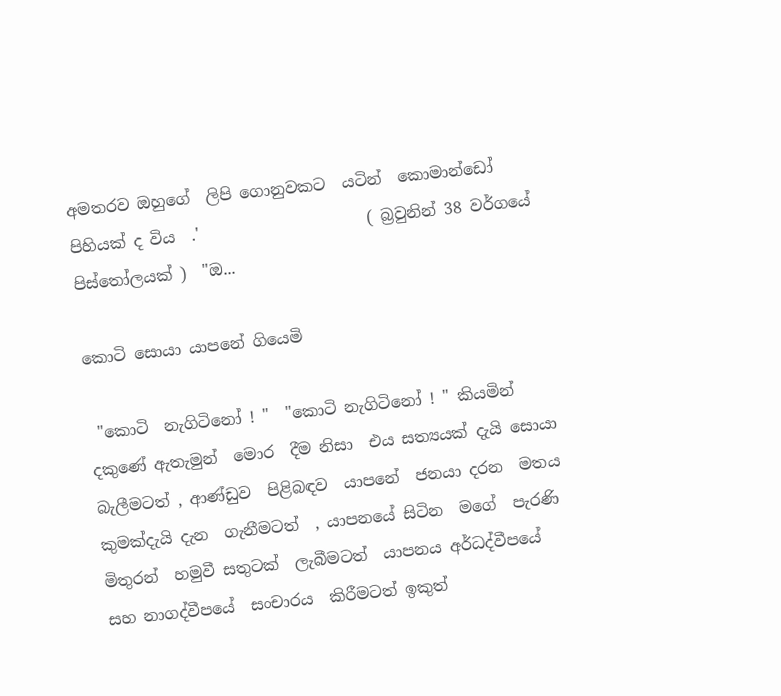අමතරව ඔහුගේ  ලිපි ගොනුවකට  යටින්  කොමාන්ඩෝ පිහියක් ද විය  .'                     ( බ්‍රවුනින් 38 වර්ගයේ පිස්තෝලයක් )  "ඔ...

කොටි සොයා යාපනේ ගියෙමි

 "කොටි  නැගිටිනෝ ! "  "කොටි නැගිටිනෝ ! " කියමින් දකුණේ ඇතැමුන්  මොර  දීම නිසා  එය සත්‍යයක් දැයි සොයා  බැලීමටත් , ආණ්ඩුව  පිළිබඳව  යාපනේ  ජනයා දරන  මතය  කුමක්දැයි දැන  ගැනීමටත්  , යාපනයේ සිටින  මගේ  පැරණි මිතුරන්  හමුවී සතුටක්  ලැබීමටත්  යාපනය අර්ධද්වීපයේ  සහ නාගද්වීපයේ  සංචාරය  කිරීමටත් ඉකුත්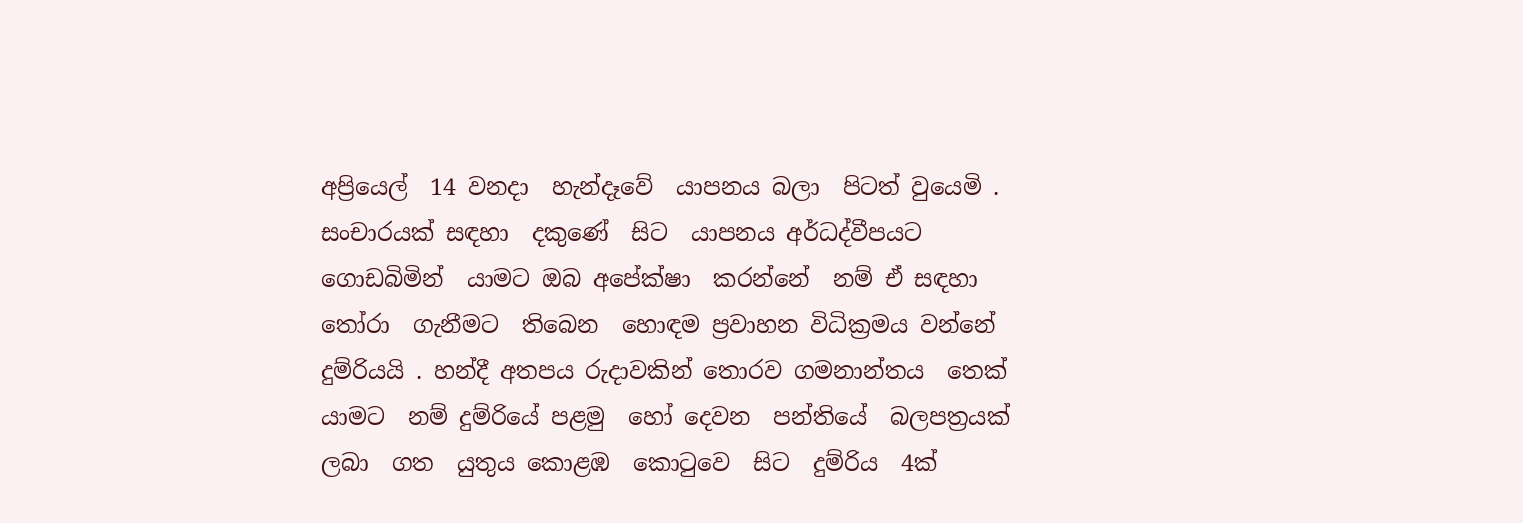අප්‍රියෙල්  14 වනදා  හැන්දෑවේ  යාපනය බලා  පිටත් වුයෙමි .  සංචාරයක් සඳහා  දකුණේ  සිට  යාපනය අර්ධද්වීපයට ගොඩබිමින්  යාමට ඔබ අපේක්ෂා  කරන්නේ  නම් ඒ සඳහා තෝරා  ගැනීමට  තිබෙන  හොඳම ප්‍රවාහන විධික්‍රමය වන්නේ දුම්රියයි . හන්දී අතපය රුදාවකින් තොරව ගමනාන්තය  තෙක්  යාමට  නම් දුම්රියේ පළමු  හෝ දෙවන  පන්තියේ  බලපත්‍රයක් ලබා  ගත  යුතුය කොළඹ  කොටුවෙ  සිට  දුම්රිය  4ක්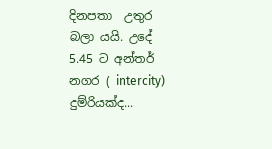දිනපතා  උතුර  බලා යයි. උදේ  5.45 ට අන්තර්  නගර ( intercity) දුම්රියක්ද...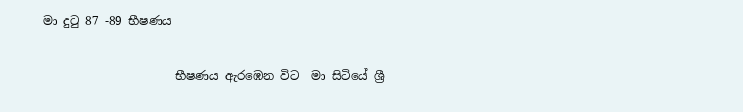මා දුටු 87 -89 භීෂණය

                      භීෂණය ඇරඹෙන විට  මා සිටියේ ශ්‍රී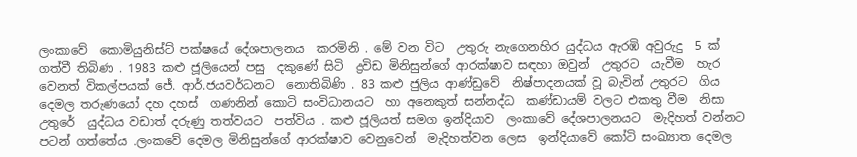ලංකාවේ  කොමියුනිස්ට් පක්ෂයේ දේශපාලනය  කරමිනි . මේ වන විට  උතුරු නැගෙනහිර යුද්ධය ඇරඹි අවුරුදු  5 ක් ගත්වී තිබිණ . 1983 කළු ජූලියෙන් පසු  දකුණේ සිටි  ද්‍රවිඩ මිනිසුන්ගේ ආරක්ෂාව සඳහා ඔවුන්  උතුරට  යැවීම  හැර වෙනත් විකල්පයක් ජේ. ආර්.ජයවර්ධනට  නොතිබිණි . 83 කළු ජුලිය ආණ්ඩුවේ  නිෂ්පාදනයක් වූ බැවින් උතුරට  ගිය දෙමල තරුණයෝ දහ දහස්  ගණනින් කොටි සංවිධානයට  හා අනෙකුත් සන්නද්ධ  කණ්ඩායම් වලට එකතු වීම  නිසා  උතුරේ  යුද්ධය වඩාත් දරුණු තත්වයට  පත්විය . කළු ජූලියත් සමග ඉන්දියාව  ලංකාවේ දේශපාලනයට  මැදිහත් වන්නට  පටන් ගත්තේය .ලංකවේ දෙමල මිනිසුන්ගේ ආරක්ෂාව වෙනුවෙන්  මැදිහත්වන ලෙස  ඉන්දියාවේ කෝටි සංඛ්‍යාත දෙමල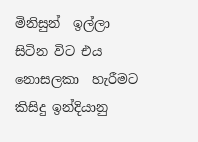මිනිසුන්  ඉල්ලා සිටින විට එය නොසලකා  හැරීමට කිසිදු ඉන්දියානු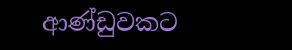ආණ්ඩුවකට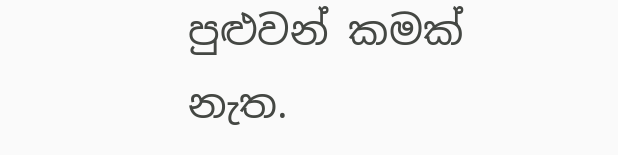පුළුවන් කමක් නැත.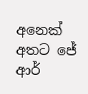අනෙක් අතට ජේ ආර්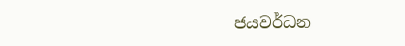ජයවර්ධන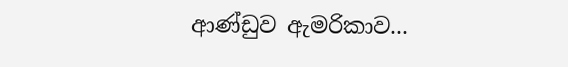ආණ්ඩුව ඇමරිකාව...